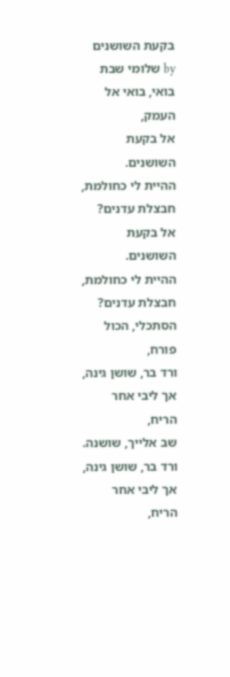בקעת השושנים
by שלומי שבת
בואי, בואי אל העמק,
אל בקעת השושנים.
ההיית לי כחולמת,
חבצלת עדנים?
אל בקעת השושנים.
ההיית לי כחולמת,
חבצלת עדנים?
הסתכלי, הכול פורח,
ורד בר, שושן גינה,
אך ליבי אחר הריח,
שב אלייך, שושנה.
ורד בר, שושן גינה,
אך ליבי אחר הריח,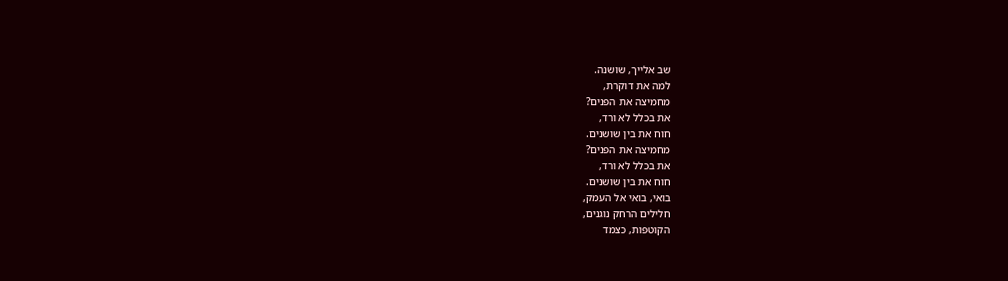שב אלייך, שושנה.
למה את דוקרת,
מחמיצה את הפנים?
את בכלל לא ורד,
חוח את בין שושנים.
מחמיצה את הפנים?
את בכלל לא ורד,
חוח את בין שושנים.
בואי, בואי אל העמק,
חלילים הרחק נוגנים,
הקוטפות, כצמד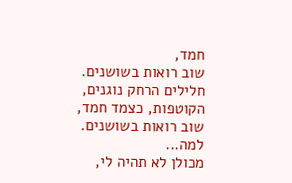חמד,
שוב רואות בשושנים.
חלילים הרחק נוגנים,
הקוטפות, כצמד חמד,
שוב רואות בשושנים.
למה...
מכולן לא תהיה לי,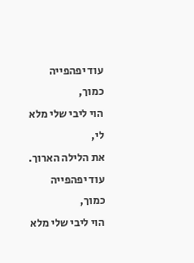עוד יפהפייה כמוך,
הוי ליבי שלי מלא לי,
את הלילה הארוך.
עוד יפהפייה כמוך,
הוי ליבי שלי מלא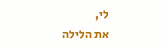לי,
את הלילה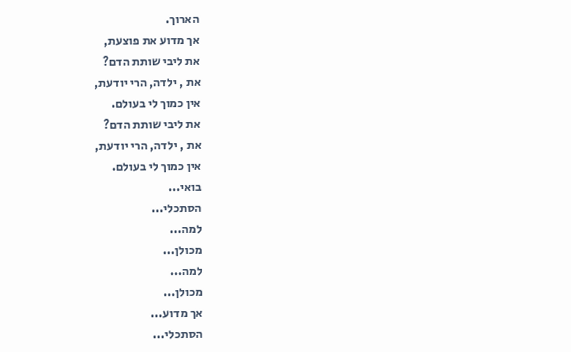הארוך.
אך מדוע את פוצעת,
את ליבי שותת הדם?
את , ילדה, הרי יודעת,
אין כמוך לי בעולם.
את ליבי שותת הדם?
את , ילדה, הרי יודעת,
אין כמוך לי בעולם.
בואי...
הסתכלי...
למה...
מכולן...
למה...
מכולן...
אך מדוע...
הסתכלי...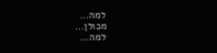למה...
מכולן...
למה...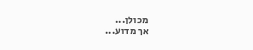מכולן...
אך מדוע...